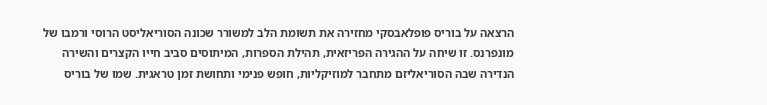הרצאה על בוריס פופלאבסקי מחזירה את תשומת הלב למשורר שכונה הסוריאליסט הרוסי ורמבו של מונפרנס. זו שיחה על ההגירה הפריזאית, תהילת הספרות, המיתוסים סביב חייו הקצרים והשירה הנדירה שבה הסוריאליזם מתחבר למוזיקליות, חופש פנימי ותחושת זמן טראגית. שמו של בוריס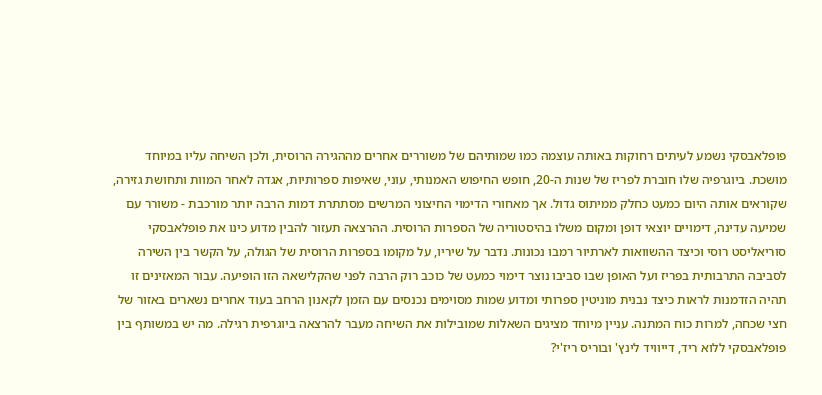פופלאבסקי נשמע לעיתים רחוקות באותה עוצמה כמו שמותיהם של משוררים אחרים מההגירה הרוסית, ולכן השיחה עליו במיוחד מושכת. ביוגרפיה שלו חוברת לפריז של שנות ה-20, חופש החיפוש האמנותי, עוני, שאיפות ספרותיות, אגדה לאחר המוות ותחושת גזירה, שקוראים אותה היום כמעט כחלק ממיתוס גדול. אך מאחורי הדימוי החיצוני המרשים מסתתרת דמות הרבה יותר מורכבת - משורר עם שמיעה עדינה, דימויים יוצאי דופן ומקום משלו בהיסטוריה של הספרות הרוסית. ההרצאה תעזור להבין מדוע כינו את פופלאבסקי סוריאליסט רוסי וכיצד ההשוואות לארתיור רמבו נכונות. נדבר על שיריו, על מקומו בספרות הרוסית של הגולה, על הקשר בין השירה לסביבה התרבותית בפריז ועל האופן שבו סביבו נוצר דימוי כמעט של כוכב רוק הרבה לפני שהקלישאה הזו הופיעה. עבור המאזינים זו תהיה הזדמנות לראות כיצד נבנית מוניטין ספרותי ומדוע שמות מסוימים נכנסים עם הזמן לקאנון הרחב בעוד אחרים נשארים באזור של חצי שכחה, למרות כוח המתנה. עניין מיוחד מציגים השאלות שמובילות את השיחה מעבר להרצאה ביוגרפית רגילה. מה יש במשותף בין פופלאבסקי ללוא ריד, דייוויד לינץ' ובוריס ריז'י?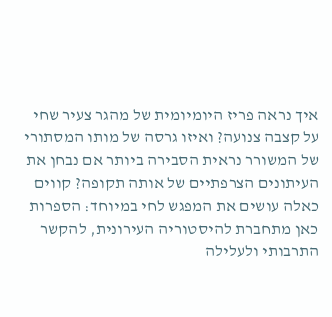איך נראה פריז היומיומית של מהגר צעיר שחי על קצבה צנועה? ואיזו גרסה של מותו המסתורי של המשורר נראית הסבירה ביותר אם נבחן את העיתונים הצרפתיים של אותה תקופה? קווים כאלה עושים את המפגש לחי במיוחד: הספרות כאן מתחברת להיסטוריה העירונית, להקשר התרבותי ולעלילה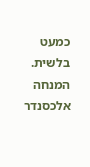כמעט בלשית. המנחה אלכסנדר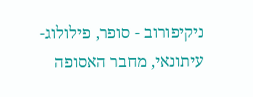ניקיפורוב - סופר, פילולוג-עיתונאי, מחבר האסופה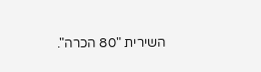השירית "80 הכרה".